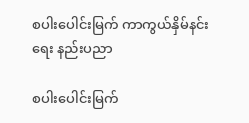စပါးပေါင်းမြက် ကာကွယ်နှိမ်နင်းရေး နည်းပညာ

စပါးပေါင်းမြက်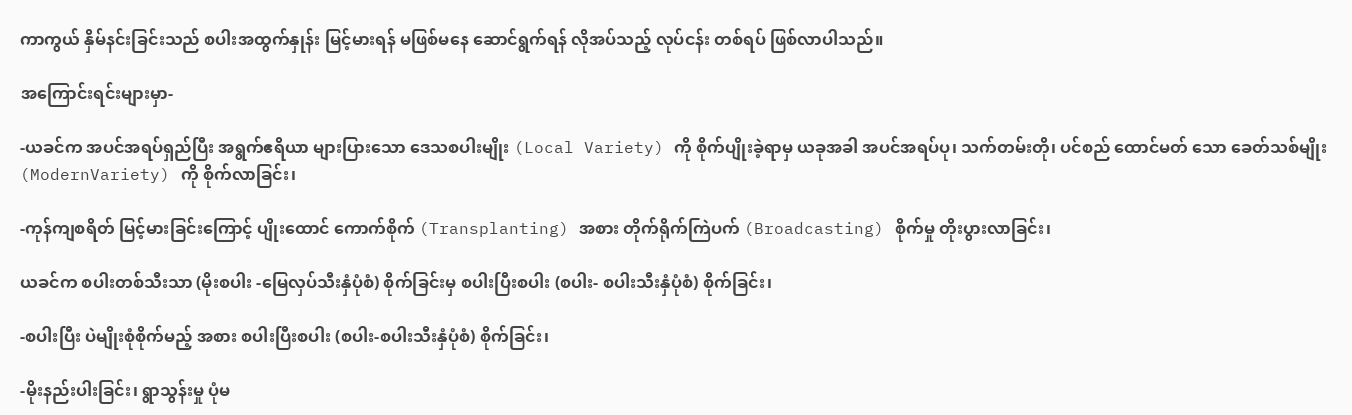ကာကွယ် နှိမ်နင်းခြင်းသည် စပါးအထွက်နှုန်း မြင့်မားရန် မဖြစ်မနေ ဆောင်ရွက်ရန် လိုအပ်သည့် လုပ်ငန်း တစ်ရပ် ဖြစ်လာပါသည်။

အကြောင်းရင်းများမှာ-

-ယခင်က အပင်အရပ်ရှည်ပြီး အရွက်ဧရိယာ များပြားသော ဒေသစပါးမျိုး (Local Variety) ကို စိုက်ပျိုးခဲ့ရာမှ ယခုအခါ အပင်အရပ်ပု၊ သက်တမ်းတို၊ ပင်စည် ထောင်မတ် သော ခေတ်သစ်မျိုး (ModernVariety) ကို စိုက်လာခြင်း၊

-ကုန်ကျစရိတ် မြင့်မားခြင်းကြောင့် ပျိုးထောင် ကောက်စိုက် (Transplanting) အစား တိုက်ရိုက်ကြဲပက် (Broadcasting) စိုက်မှု တိုးပွားလာခြင်း၊

ယခင်က စပါးတစ်သီးသာ (မိုးစပါး -မြေလှပ်သီးနှံပုံစံ) စိုက်ခြင်းမှ စပါးပြီးစပါး (စပါး- စပါးသီးနှံပုံစံ) စိုက်ခြင်း၊

-စပါးပြီး ပဲမျိုးစုံစိုက်မည့် အစား စပါးပြီးစပါး (စပါး-စပါးသီးနှံပုံစံ) စိုက်ခြင်း၊

-မိုးနည်းပါးခြင်း၊ ရွာသွန်းမှု ပုံမ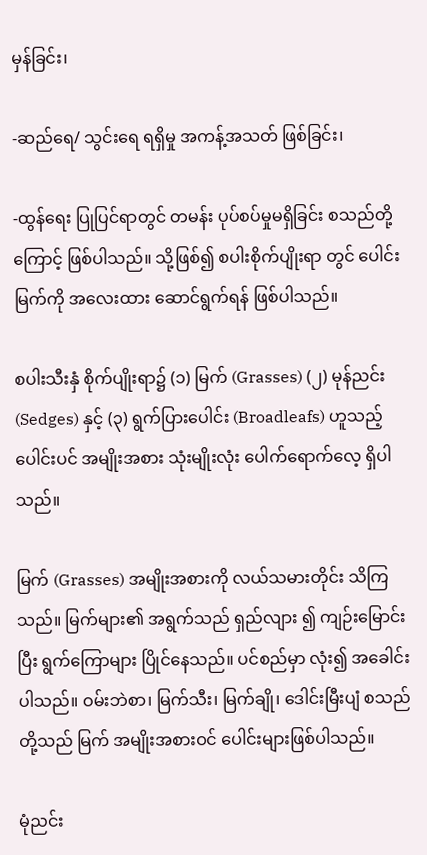မှန်ခြင်း၊

-ဆည်ရေ/ သွင်းရေ ရရှိမှု အကန့်အသတ် ဖြစ်ခြင်း၊

-ထွန်ရေး ပြုပြင်ရာတွင် တမန်း ပုပ်စပ်မှုမရှိခြင်း စသည်တို့ကြောင့် ဖြစ်ပါသည်။ သို့ဖြစ်၍ စပါးစိုက်ပျိုးရာ တွင် ပေါင်းမြက်ကို အလေးထား ဆောင်ရွက်ရန် ဖြစ်ပါသည်။

စပါးသီးနှံ စိုက်ပျိုးရာ၌ (၁) မြက် (Grasses) (၂) မုန်ညင်း (Sedges) နှင့် (၃) ရွက်ပြားပေါင်း (Broadleafs) ဟူသည့် ပေါင်းပင် အမျိုးအစား သုံးမျိုးလုံး ပေါက်ရောက်လေ့ ရှိပါသည်။

မြက် (Grasses) အမျိုးအစားကို လယ်သမားတိုင်း သိကြသည်။ မြက်များ၏ အရွက်သည် ရှည်လျား ၍ ကျဉ်းမြောင်းပြီး ရွက်ကြောများ ပြိုင်နေသည်။ ပင်စည်မှာ လုံး၍ အခေါင်းပါသည်။ ဝမ်းဘဲစာ၊ မြက်သီး၊ မြက်ချို၊ ဒေါင်းမြီးပျံ စသည် တို့သည် မြက် အမျိုးအစားဝင် ပေါင်းများဖြစ်ပါသည်။

မုံညင်း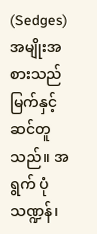(Sedges) အမျိုးအစားသည် မြက်နှင့် ဆင်တူသည်။ အရွက် ပုံသဏ္ဍန်၊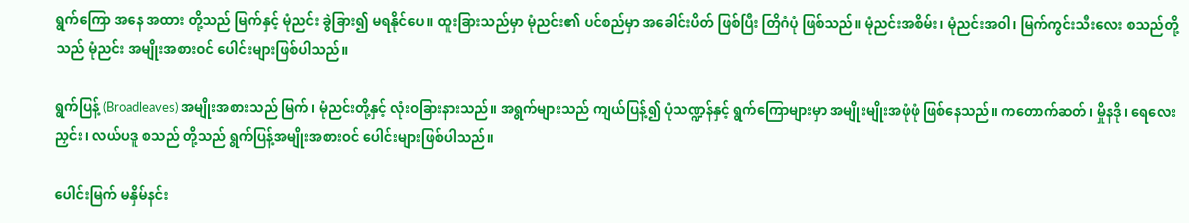ရွက်ကြော အနေ အထား တို့သည် မြက်နှင့် မုံညင်း ခွဲခြား၍ မရနိုင်ပေ။ ထူးခြားသည်မှာ မုံညင်း၏ ပင်စည်မှာ အခေါင်းပိတ် ဖြစ်ပြီး တြိဂံပုံ ဖြစ်သည်။ မုံညင်းအစိမ်း၊ မုံညင်းအဝါ၊ မြက်ကွင်းသီးလေး စသည်တို့သည် မုံညင်း အမျိုးအစားဝင် ပေါင်းများဖြစ်ပါသည်။

ရွက်ပြန့် (Broadleaves) အမျိုးအစားသည် မြက်၊ မုံညင်းတို့နှင့် လုံးဝခြားနားသည်။ အရွက်များသည် ကျယ်ပြန့်၍ ပုံသဏ္ဍန်နှင့် ရွက်ကြောများမှာ အမျိုးမျိုးအဖုံဖုံ ဖြစ်နေသည်။ ကတောက်ဆတ်၊ မှိုနဒို၊ ရေလေးညှင်း၊ လယ်ပဒူ စသည် တို့သည် ရွက်ပြန့်အမျိုးအစားဝင် ပေါင်းများဖြစ်ပါသည်။

ပေါင်းမြက် မနှိမ်နင်း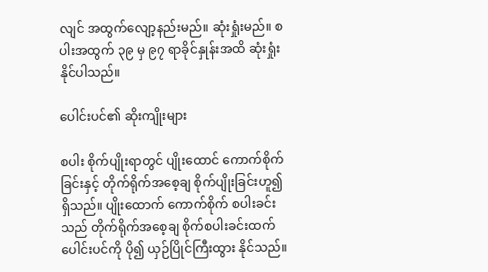လျင် အထွက်လျော့နည်းမည်။ ဆုံးရှုံးမည်။ စပါးအထွက် ၃၉ မှ ၉၇ ရာခိုင်နှုန်းအထိ ဆုံးရှုံး နိုင်ပါသည်။

ပေါင်းပင်၏ ဆိုးကျိုးများ

စပါး စိုက်ပျိုးရာတွင် ပျိုးထောင် ကောက်စိုက်ခြင်းနှင့် တိုက်ရိုက်အစေ့ချ စိုက်ပျိုးခြင်းဟူ၍ ရှိသည်။ ပျိုးထောက် ကောက်စိုက် စပါးခင်းသည် တိုက်ရိုက်အစေ့ချ စိုက်စပါးခင်းထက် ပေါင်းပင်ကို ပို၍ ယှဉ်ပြိုင်ကြီးထွား နိုင်သည်။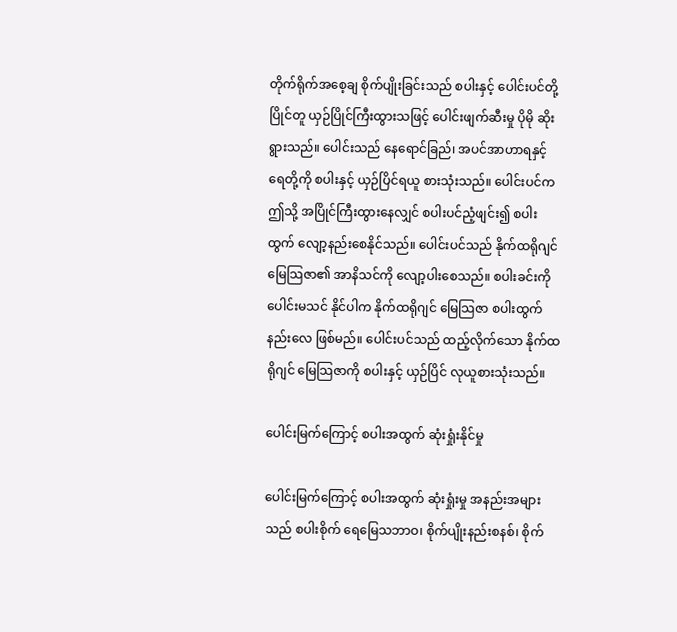တိုက်ရိုက်အစေ့ချ စိုက်ပျိုးခြင်းသည် စပါးနှင့် ပေါင်းပင်တို့ပြိုင်တူ ယှဉ်ပြိုင်ကြီးထွားသဖြင့် ပေါင်းဖျက်ဆီးမှု ပိုမို ဆိုးရွားသည်။ ပေါင်းသည် နေရောင်ခြည်၊ အပင်အာဟာရနှင့် ရေတို့ကို စပါးနှင့် ယှဉ်ပြိင်ရယူ စားသုံးသည်။ ပေါင်းပင်က ဤသို့ အပြိုင်ကြီးထွားနေလျှင် စပါးပင်ညံ့ဖျင်း၍ စပါးထွက် လျော့နည်းစေနိုင်သည်။ ပေါင်းပင်သည် နိုက်ထရိုဂျင်‌ မြေသြဇာ၏ အာနိသင်ကို လျော့ပါးစေသည်။ စပါးခင်းကို ပေါင်းမသင် နိုင်ပါက နိုက်ထရိုဂျင် မြေသြဇာ စပါးထွက်နည်းလေ ဖြစ်မည်။ ပေါင်းပင်သည် ထည့်လိုက်‌သော နိုက်ထရိုဂျင်‌ မြေသြဇာကို စပါးနှင့် ယှဉ်ပြိင် လုယူစားသုံးသည်။

ပေါင်းမြက်ကြောင့် စပါးအထွက် ဆုံးရှုံးနိုင်မှု

ပေါင်းမြက်ကြောင့် စပါးအထွက် ဆုံးရှုံးမှု အနည်းအများသည် စပါးစိုက် ရေမြေသဘာဝ၊ စိုက်ပျိုးနည်းစနစ်၊ စိုက်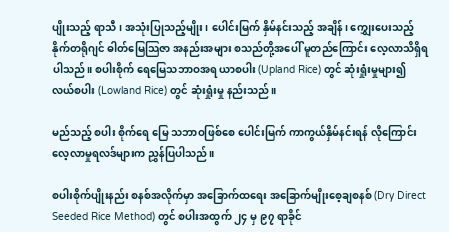ပျိုးသည့် ရာသီ၊ အသုံးပြုသည့်မျိုး၊ ပေါင်းမြက် နှိမ်နင်းသည့် အချိန်၊ ကျွှေးပေးသည့် နိုက်တရိုဂျင် ဓါတ်မြေသြဇာ အနည်းအများ စသည်တို့အပေါ် မူတည်ကြောင်း လေ့လာသိရှိရပါသည်။ စပါးစိုက် ရေမြေသဘာဝအရ ယာစပါး (Upland Rice) တွင် ဆုံးရှုံးမှုများ၍ လယ်စပါး (Lowland Rice) တွင် ဆုံးရှုံးမှု နည်းသည်။

မည်သည့် စပါး စိုက်ရေ မြေ သဘာဝဖြစ်စေ ပေါင်းမြက် ကာကွယ်နှိမ်နင်းရန် လိုကြောင်း လေ့လာမှုရလဒ်များက ညွှန်ပြပါသည်။

စပါးစိုက်ပျိုးနည်း စနစ်အလိုက်မှာ အခြောက်ထရေး အခြောက်မျိုးစေ့ချစနစ် (Dry Direct Seeded Rice Method) တွင် စပါးအထွက် ၂၄ မှ ၉၇ ရာခိုင်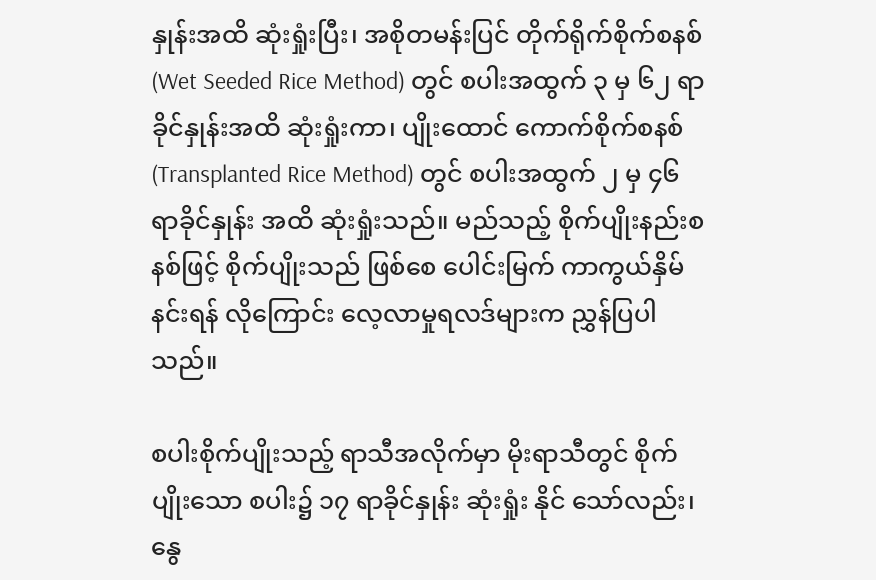နှုန်းအထိ ဆုံးရှုံးပြီး၊ အစိုတမန်းပြင် တိုက်ရိုက်စိုက်စနစ် (Wet Seeded Rice Method) တွင် စပါးအထွက် ၃ မှ ၆၂ ရာခိုင်နှုန်းအထိ ဆုံးရှုံးကာ၊ ပျိုးထောင် ကောက်စိုက်စနစ် (Transplanted Rice Method) တွင် စပါးအထွက် ၂ မှ ၄၆ ရာခိုင်နှုန်း အထိ ဆုံးရှုံးသည်။ မည်သည့် စိုက်ပျိုးနည်းစနစ်ဖြင့် စိုက်ပျိုးသည် ဖြစ်စေ ပေါင်းမြက် ကာကွယ်နှိမ်နင်းရန် လိုကြောင်း လေ့လာမှုရလဒ်များက ညွှန်ပြပါသည်။

စပါးစိုက်ပျိုးသည့် ရာသီအလိုက်မှာ မိုးရာသီတွင် စိုက်ပျိုးသော စပါး၌ ၁၇ ရာခိုင်နှုန်း ဆုံးရှုံး နိုင် သော်လည်း၊ နွေ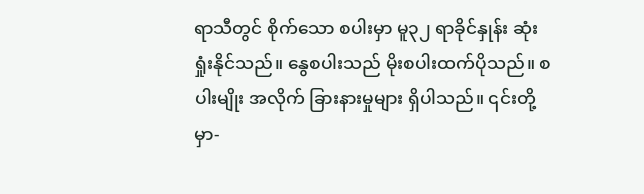ရာသီတွင် စိုက်သော စပါးမှာ မူ၃၂ ရာခိုင်နှုန်း ဆုံးရှုံးနိုင်သည်။ နွေစပါးသည် မိုးစပါးထက်ပိုသည်။ စပါးမျိုး အလိုက် ခြားနားမှုများ ရှိပါသည်။ ၎င်းတို့မှာ-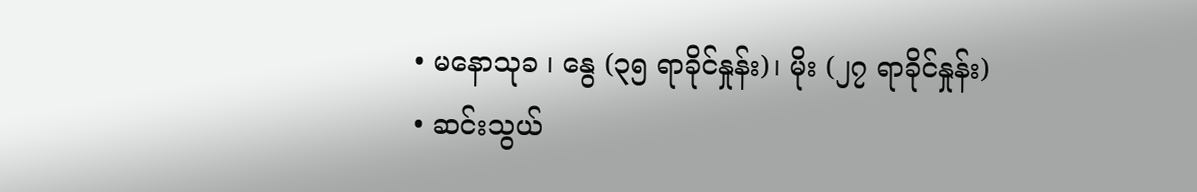• မနောသုခ ၊ နွေ (၃၅ ရာခိုင်နှုန်း)၊ မိုး (၂၇ ရာခိုင်နှုန်း)
• ဆင်းသွယ်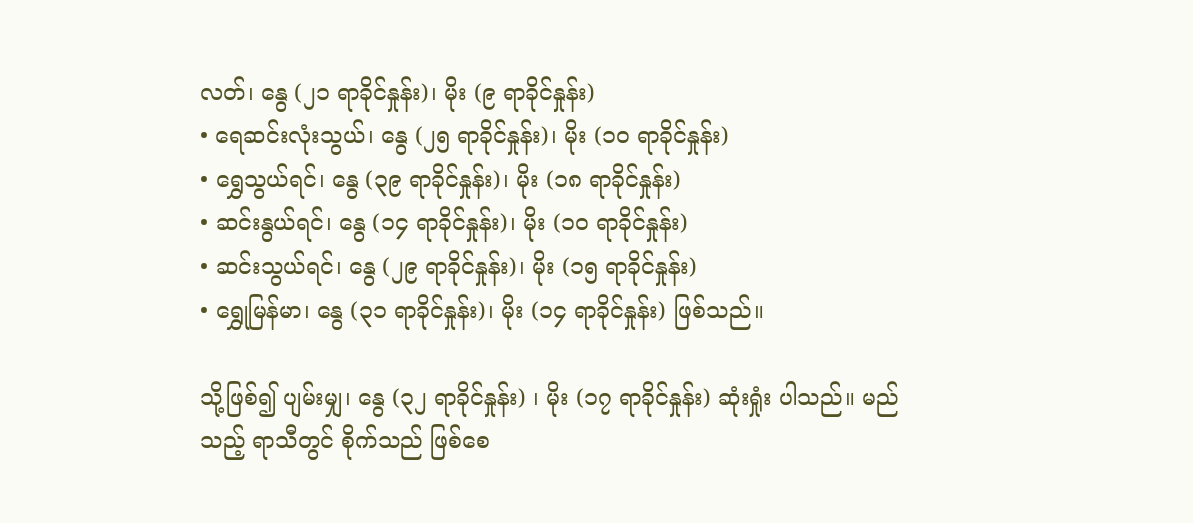လတ်၊ နွေ (၂၁ ရာခိုင်နှုန်း)၊ မိုး (၉ ရာခိုင်နှုန်း)
• ရေဆင်းလုံးသွယ်၊ နွေ (၂၅ ရာခိုင်နှုန်း)၊ မိုး (၁၀ ရာခိုင်နှုန်း)
• ရွှေသွယ်ရင်၊ နွေ (၃၉ ရာခိုင်နှုန်း)၊ မိုး (၁၈ ရာခိုင်နှုန်း)
• ဆင်းနွယ်ရင်၊ နွေ (၁၄ ရာခိုင်နှုန်း)၊ မိုး (၁၀ ရာခိုင်နှုန်း)
• ဆင်းသွယ်ရင်၊ နွေ (၂၉ ရာခိုင်နှုန်း)၊ မိုး (၁၅ ရာခိုင်နှုန်း)
• ရွှေုမြန်မာ၊ နွေ (၃၁ ရာခိုင်နှုန်း)၊ မိုး (၁၄ ရာခိုင်နှုန်း) ဖြစ်သည်။

သို့ဖြစ်၍ ပျမ်းမျှ၊ နွေ (၃၂ ရာခိုင်နှုန်း) ၊ မိုး (၁၇ ရာခိုင်နှုန်း) ဆုံးရှုံး ပါသည်။ မည်သည့် ရာသီတွင် စိုက်သည် ဖြစ်စေ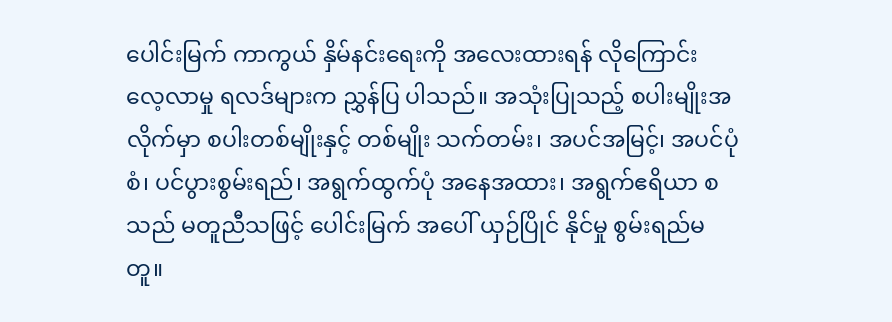ပေါင်းမြက် ကာကွယ် နှိမ်နင်းရေးကို အလေးထားရန် လိုကြောင်း လေ့လာမှု ရလဒ်များက ညွှန်ပြ ပါသည်။ အသုံးပြုသည့် စပါးမျိုးအလိုက်မှာ စပါးတစ်မျိုးနှင့် တစ်မျိုး သက်တမ်း၊ အပင်အမြင့်၊ အပင်ပုံစံ၊ ပင်ပွားစွမ်းရည်၊ အရွက်ထွက်ပုံ အနေအထား၊ အရွက်ဧရိယာ စသည် မတူညီသဖြင့် ပေါင်းမြက် အပေါ် ယှဉ်ပြိုင် နိုင်မှု စွမ်းရည်မတူ။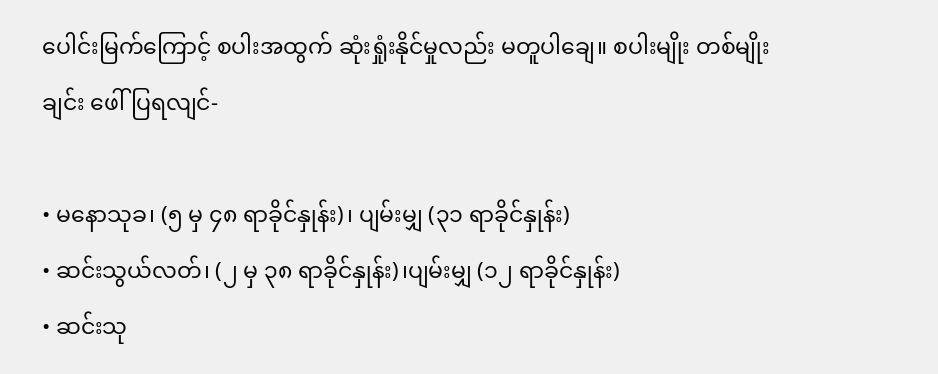ပေါင်းမြက်ကြောင့် စပါးအထွက် ဆုံးရှုံးနိုင်မှုလည်း မတူပါချေ။ စပါးမျိုး တစ်မျိုးချင်း ဖေါ်ပြရလျင်-

• မနောသုခ၊ (၅ မှ ၄၈ ရာခိုင်နှုန်း)၊ ပျမ်းမျှ (၃၁ ရာခိုင်နှုန်း)
• ဆင်းသွယ်လတ်၊ (၂ မှ ၃၈ ရာခိုင်နှုန်း)၊ပျမ်းမျှ (၁၂ ရာခိုင်နှုန်း)
• ဆင်းသု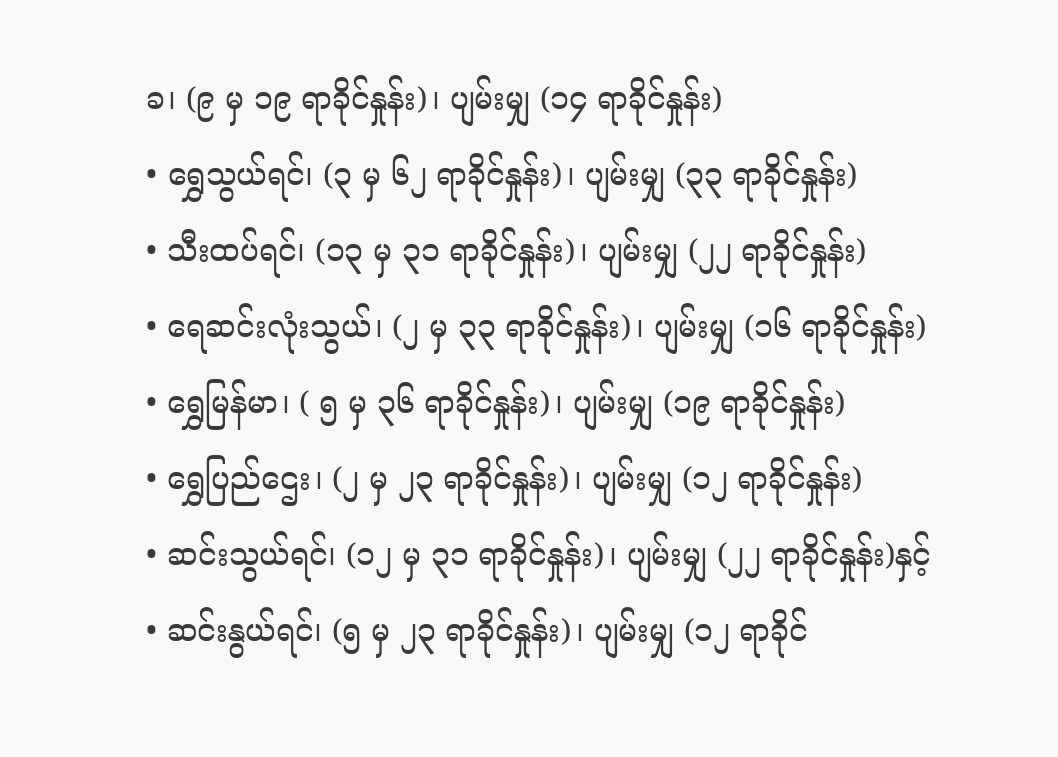ခ၊ (၉ မှ ၁၉ ရာခိုင်နှုန်း)၊ ပျမ်းမျှ (၁၄ ရာခိုင်နှုန်း)
• ရွှေသွယ်ရင်၊ (၃ မှ ၆၂ ရာခိုင်နှုန်း)၊ ပျမ်းမျှ (၃၃ ရာခိုင်နှုန်း)
• သီးထပ်ရင်၊ (၁၃ မှ ၃၁ ရာခိုင်နှုန်း)၊ ပျမ်းမျှ (၂၂ ရာခိုင်နှုန်း)
• ရေဆင်းလုံးသွယ်၊ (၂ မှ ၃၃ ရာခိုင်နှုန်း)၊ ပျမ်းမျှ (၁၆ ရာခိုင်နှုန်း)
• ရွှေမြန်မာ၊ ( ၅ မှ ၃၆ ရာခိုင်နှုန်း)၊ ပျမ်းမျှ (၁၉ ရာခိုင်နှုန်း)
• ရွှေပြည်ဌေး၊ (၂ မှ ၂၃ ရာခိုင်နှုန်း)၊ ပျမ်းမျှ (၁၂ ရာခိုင်နှုန်း)
• ဆင်းသွယ်ရင်၊ (၁၂ မှ ၃၁ ရာခိုင်နှုန်း)၊ ပျမ်းမျှ (၂၂ ရာခိုင်နှုန်း)နှင့်
• ဆင်းနွယ်ရင်၊ (၅ မှ ၂၃ ရာခိုင်နှုန်း)၊ ပျမ်းမျှ (၁၂ ရာခိုင်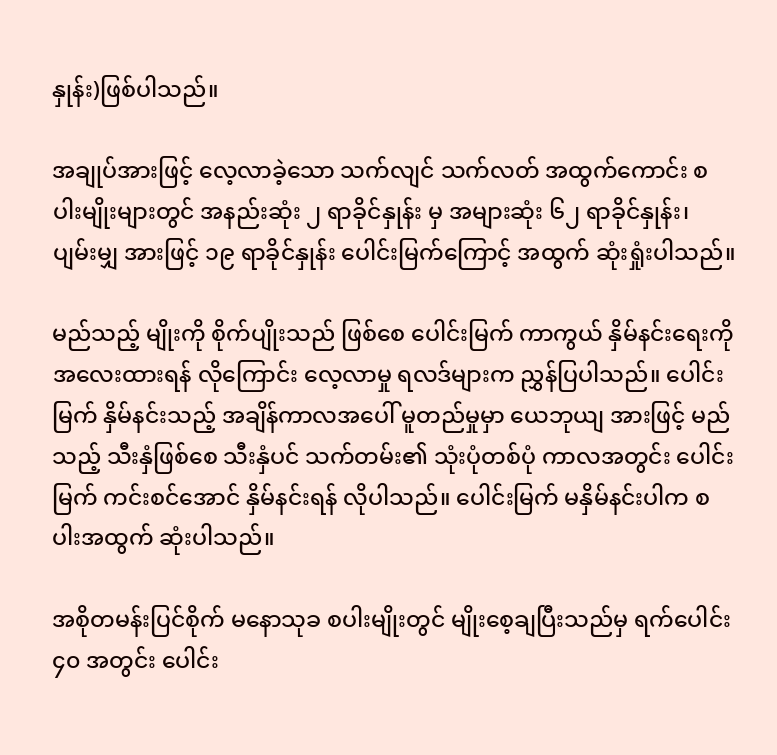နှုန်း)ဖြစ်ပါသည်။

အချုပ်အားဖြင့် လေ့လာခဲ့သော သက်လျင် သက်လတ် အထွက်ကောင်း စပါးမျိုးများတွင် အနည်းဆုံး ၂ ရာခိုင်နှုန်း မှ အများဆုံး ၆၂ ရာခိုင်နှုန်း၊ ပျမ်းမျှ အားဖြင့် ၁၉ ရာခိုင်နှုန်း ပေါင်းမြက်ကြောင့် အထွက် ဆုံးရှုံးပါသည်။

မည်သည့် မျိုးကို စိုက်ပျိုးသည် ဖြစ်စေ ပေါင်းမြက် ကာကွယ် နှိမ်နင်းရေးကို အလေးထားရန် လိုကြောင်း လေ့လာမှု ရလဒ်များက ညွှန်ပြပါသည်။ ပေါင်းမြက် နှိမ်နင်းသည့် အချိန်ကာလအပေါ် မူတည်မှုမှာ ယေဘုယျ အားဖြင့် မည်သည့် သီးနှံဖြစ်စေ သီးနှံပင် သက်တမ်း၏ သုံးပုံတစ်ပုံ ကာလအတွင်း ပေါင်းမြက် ကင်းစင်အောင် နှိမ်နင်းရန် လိုပါသည်။ ပေါင်းမြက် မနှိမ်နင်းပါက စပါးအထွက် ဆုံးပါသည်။

အစိုတမန်းပြင်စိုက် မနောသုခ စပါးမျိုးတွင် မျိုးစေ့ချပြီးသည်မှ ရက်ပေါင်း ၄၀ အတွင်း ပေါင်း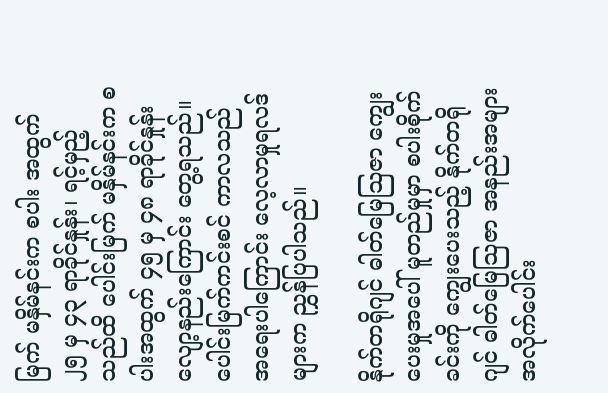မြက် မနှိမ်နင်းက စပါး အထွက် ၂၅ မှ ၄၃ ရာခိုင်နှုန်း၊ ရင့်မှည့်သည်ထိ ပေါင်းမြက် မနှိမ်နင်းက စပါးအထွက် ၄၅ မှ ၄၈ ရာခိုင်နှုန်း လျော့နည်းကြောင်း တွေ့ရသည်။ ပေါင်းမြက်ကင်းစင် ကာလသည် အရေးပါကြောင်း လေ့လာမှုရလဒ်များက ညွှန်ပြပါသည်။

နိုက်တရိုဂျင် ဓါတ်မြေသြဇာ ကျွေးပေးမှုအပေါ် မူတည်မှုမှာ စပါးစိုက်ခင်းကို ကျွေးပေးသည့် နိုက်တရိုဂျင် ဓါတ်မြေသြဇာ အနည်းအများ အလိုက်ပေါင်း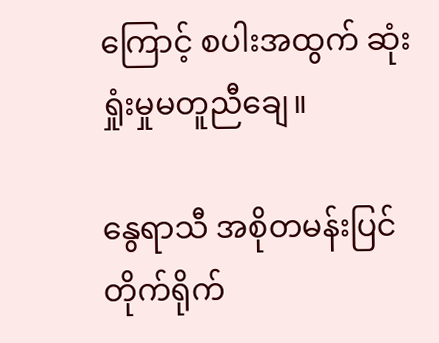ကြောင့် စပါးအထွက် ဆုံးရှုံးမှုမတူညီချေ။

နွေရာသီ အစိုတမန်းပြင် တိုက်ရိုက်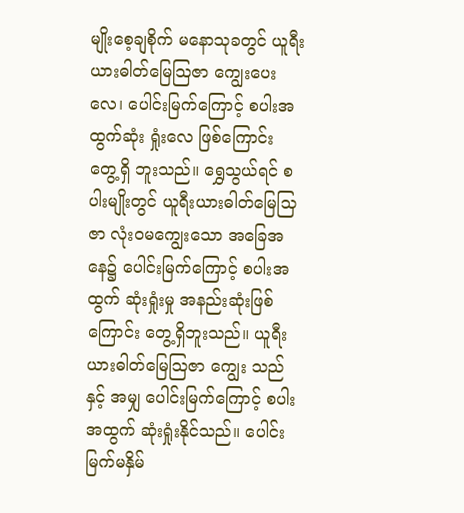မျိုးစေ့ချစိုက် မနောသုခတွင် ယူရီးယားဓါတ်မြေသြဇာ ကျွေးပေးလေ၊ ပေါင်းမြက်ကြောင့် စပါးအထွက်ဆုံး ရှုံးလေ ဖြစ်ကြောင်း တွေ့ရှိ ဘူးသည်။ ရွှေသွယ်ရင် စပါးမျိုးတွင် ယူရီးယားဓါတ်မြေသြဇာ လုံးဝမကျွေးသော အခြေအနေ၌ ပေါင်းမြက်ကြောင့် စပါးအထွက် ဆုံးရှုံးမှု အနည်းဆုံးဖြစ်ကြောင်း တွေ့ရှိဘူးသည်။ ယူရီးယားဓါတ်မြေသြဇာ ကျွေး သည်နှင့် အမျှ ပေါင်းမြက်ကြောင့် စပါးအထွက် ဆုံးရှုံးနိုင်သည်။ ပေါင်းမြက်မနှိမ်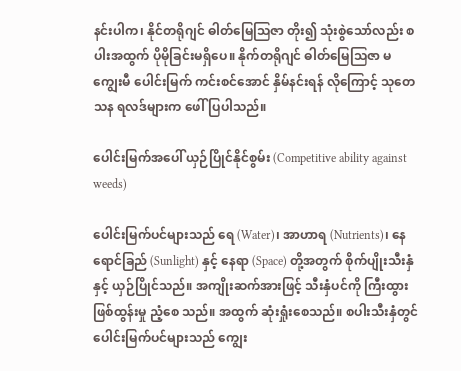နင်းပါက၊ နိုင်တရိုဂျင် ဓါတ်မြေသြဇာ တိုး၍ သုံးစွဲသော်လည်း စပါးအထွက် ပိုမိုခြင်းမရှိပေ။ နိုက်တရိုဂျင် ဓါတ်မြေသြဇာ မကျွေးမီ ပေါင်းမြက် ကင်းစင်အောင် နှိမ်နင်းရန် လိုကြောင့် သုတေသန ရလဒ်များက ဖေါ်ပြပါသည်။

ပေါင်းမြက်အပေါ် ယှဉ်ပြိုင်နိုင်စွမ်း (Competitive ability against weeds)

ပေါင်းမြက်ပင်များသည် ရေ (Water)၊ အာဟာရ (Nutrients)၊ နေရောင်ခြည် (Sunlight) နှင့် နေရာ (Space) တို့အတွက် စိုက်ပျိုးသီးနှံနှင့် ယှဉ်ပြိုင်သည်။ အကျိုးဆက်အားဖြင့် သီးနှံပင်ကို ကြီးထွားဖြစ်ထွန်းမှု ညံ့စေ သည်။ အထွက် ဆုံးရှုံးစေသည်။ စပါးသီးနှံတွင် ပေါင်းမြက်ပင်များသည် ကျွေး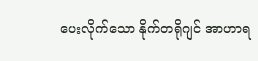ပေးလိုက်သော နိုက်တရိုဂျင် အာဟာရ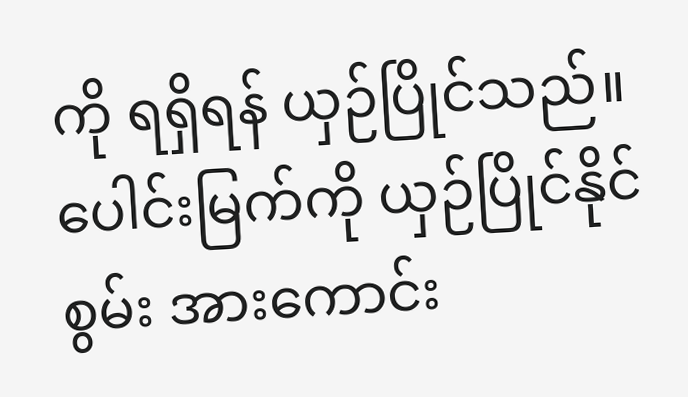ကို ရရှိရန် ယှဉ်ပြိုင်သည်။ ပေါင်းမြက်ကို ယှဉ်ပြိုင်နိုင်စွမ်း အားကောင်း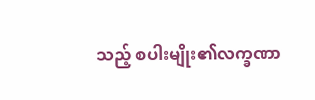သည့် စပါးမျိုး၏လက္ခဏာ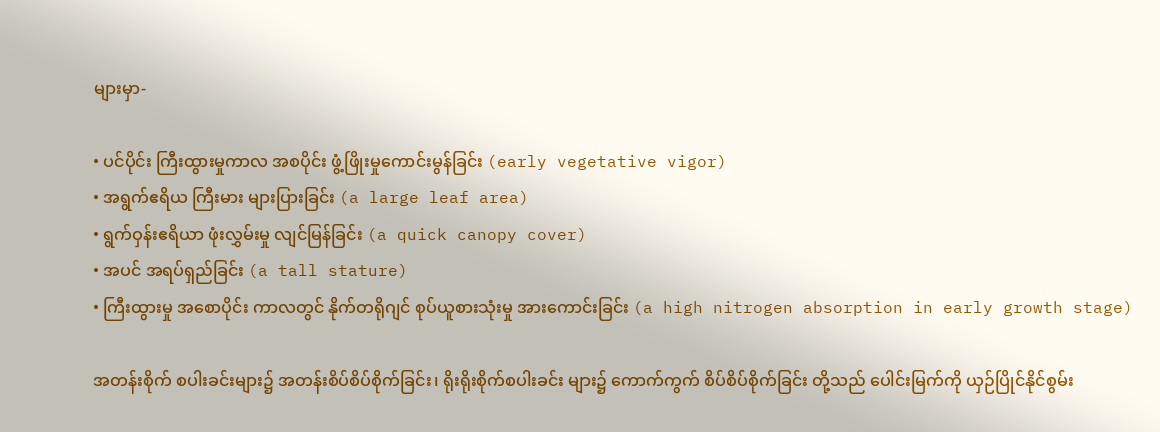များမှာ-

• ပင်ပိုင်း ကြီးထွားမှုကာလ အစပိုင်း ဖွံ့ဖြိုးမှုကောင်းမွန်ခြင်း (early vegetative vigor)
• အရွက်ဧရိယ ကြီးမား များပြားခြင်း (a large leaf area)
• ရွက်ဝှန်းဧရိယာ ဖုံးလွှမ်းမှု လျင်မြန်ခြင်း (a quick canopy cover)
• အပင် အရပ်ရှည်ခြင်း (a tall stature)
• ကြီးထွားမှု အစောပိုင်း ကာလတွင် နိုက်တရိုဂျင် စုပ်ယူစားသုံးမှု အားကောင်းခြင်း (a high nitrogen absorption in early growth stage)

အတန်းစိုက် စပါးခင်းများ၌ အတန်းစိပ်စိပ်စိုက်ခြင်း၊ ရိုးရိုးစိုက်စပါးခင်း များ၌ ကောက်ကွက် စိပ်စိပ်စိုက်ခြင်း တို့သည် ပေါင်းမြက်ကို ယှဉ်ပြိုင်နိုင်စွမ်း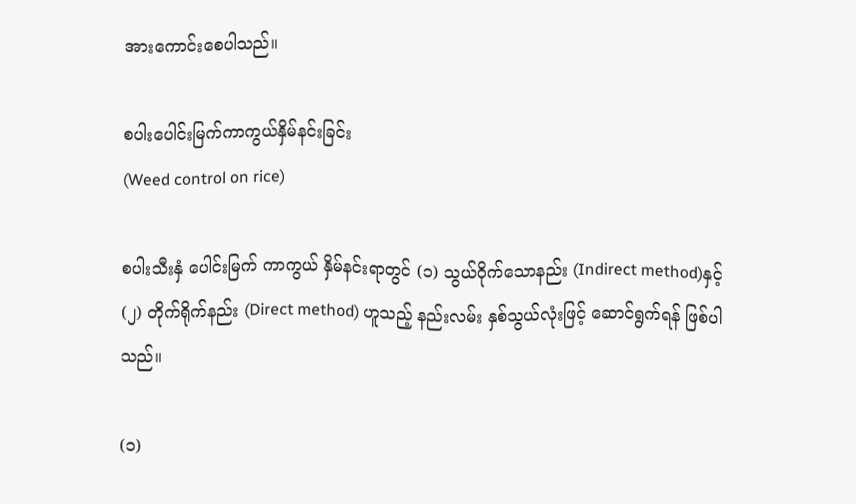အားကောင်းစေပါသည်။

စပါးပေါင်းမြက်ကာကွယ်နှိမ်နင်းခြင်း
(Weed control on rice)

စပါးသီးနှံ ပေါင်းမြက် ကာကွယ် နှိမ်နင်းရာတွင် (၁) သွယ်ဝိုက်သောနည်း (Indirect method)နှင့် (၂) တိုက်ရိုက်နည်း (Direct method) ဟူသည့် နည်းလမ်း နှစ်သွယ်လုံးဖြင့် ဆောင်ရွက်ရန် ဖြစ်ပါသည်။

(၁)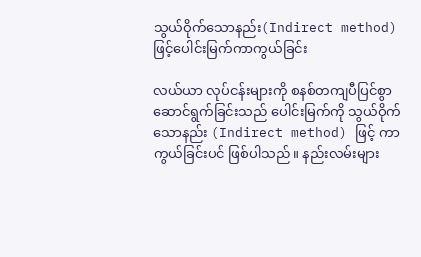သွယ်ဝိုက်သောနည်း(Indirect method)ဖြင့်ပေါင်းမြက်ကာကွယ်ခြင်း

လယ်ယာ လုပ်ငန်းများကို စနစ်တကျပီပြင်စွာ ဆောင်ရွက်ခြင်းသည် ပေါင်းမြက်ကို သွယ်ဝိုက်သောနည်း (Indirect method) ဖြင့် ကာကွယ်ခြင်းပင် ဖြစ်ပါသည်။ နည်းလမ်းများ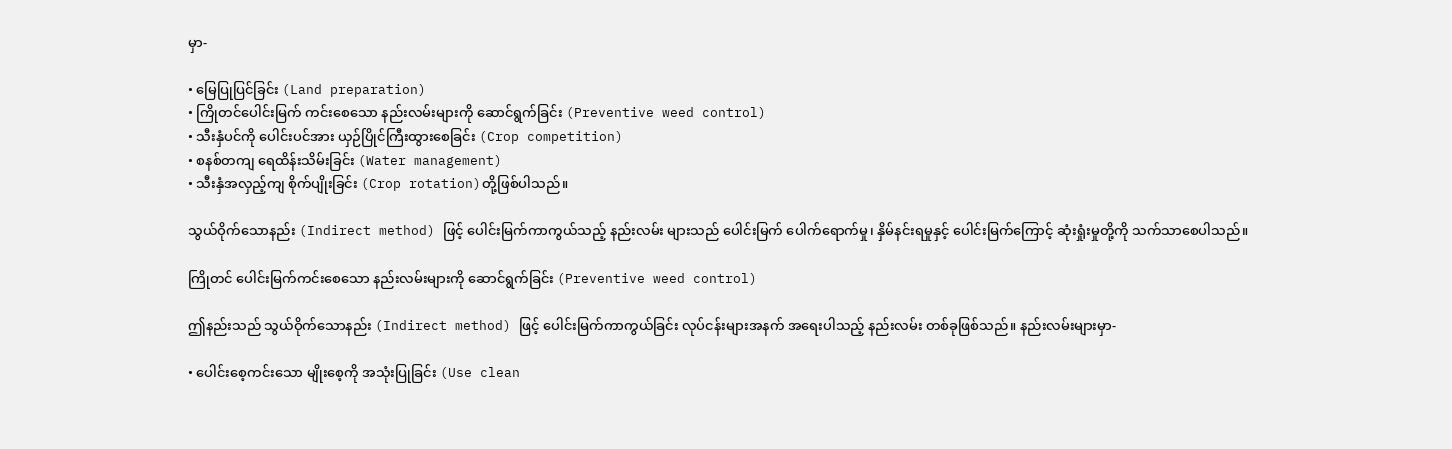မှာ-

• မြေပြုပြင်ခြင်း (Land preparation)
• ကြိုတင်ပေါင်းမြက် ကင်းစေသော နည်းလမ်းများကို ဆောင်ရွက်ခြင်း (Preventive weed control)
• သီးနှံပင်ကို ပေါင်းပင်အား ယှဉ်ပြိုင်ကြီးထွားစေခြင်း (Crop competition)
• စနစ်တကျ ရေထိန်းသိမ်းခြင်း (Water management)
• သီးနှံအလှည့်ကျ စိုက်ပျိုးခြင်း (Crop rotation)တို့ဖြစ်ပါသည်။

သွယ်ဝိုက်သောနည်း (Indirect method) ဖြင့် ပေါင်းမြက်ကာကွယ်သည့် နည်းလမ်း များသည် ပေါင်းမြက် ပေါက်ရောက်မှု၊ နှိမ်နင်းရမှုနှင့် ပေါင်းမြက်ကြောင့် ဆုံးရှုံးမှုတို့ကို သက်သာစေပါသည်။

ကြိုတင် ပေါင်းမြက်ကင်းစေသော နည်းလမ်းများကို ဆောင်ရွက်ခြင်း (Preventive weed control)

ဤနည်းသည် သွယ်ဝိုက်သောနည်း (Indirect method) ဖြင့် ပေါင်းမြက်ကာကွယ်ခြင်း လုပ်ငန်းများအနက် အရေးပါသည့် နည်းလမ်း တစ်ခုဖြစ်သည်။ နည်းလမ်းများမှာ-

• ပေါင်းစေ့ကင်းသော မျိုးစေ့ကို အသုံးပြုခြင်း (Use clean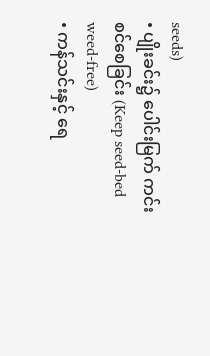seeds)
• ပျိုးခင်း၌ ပေါင်းမြက် ကင်းစင်စေခြင်း (Keep seed-bed weed-free)
• ကန်သင်းနှင့် ရေ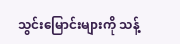သွင်းမြောင်းများကို သန့်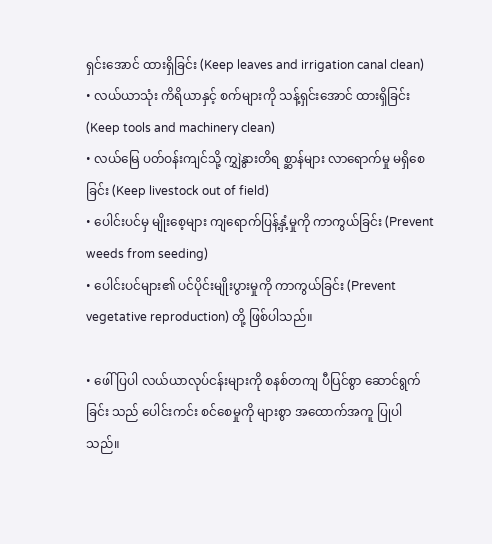ရှင်းအောင် ထားရှိခြင်း (Keep leaves and irrigation canal clean)
• လယ်ယာသုံး ကိရိယာနှင့် စက်များကို သန့်ရှင်းအောင် ထားရှိခြင်း (Keep tools and machinery clean)
• လယ်မြေ ပတ်ဝန်းကျင်သို့ ကျွှဲနွားတိရ စ္ဆာန်များ လာရောက်မှု မရှိစေခြင်း (Keep livestock out of field)
• ပေါင်းပင်မှ မျိုးစေ့များ ကျရောက်ပြန့်နှံ့မှုကို ကာကွယ်ခြင်း (Prevent weeds from seeding)
• ပေါင်းပင်များ၏ ပင်ပိုင်းမျိုးပွားမှုကို ကာကွယ်ခြင်း (Prevent vegetative reproduction) တို့ ဖြစ်ပါသည်။

• ဖေါ်ပြပါ လယ်ယာလုပ်ငန်းများကို စနစ်တကျ ပီပြင်စွာ ဆောင်ရွက်ခြင်း သည် ပေါင်းကင်း စင်စေမှုကို များစွာ အထောက်အကူ ပြုပါသည်။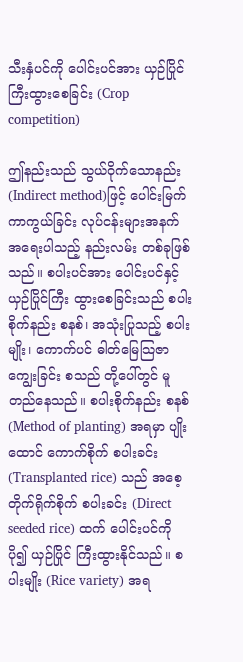သီးနှံပင်ကို ပေါင်းပင်အား ယှဉ်ပြိုင်ကြီးထွားစေခြင်း (Crop competition)

ဤနည်းသည် သွယ်ဝိုက်သောနည်း (Indirect method)ဖြင့် ပေါင်းမြက် ကာကွယ်ခြင်း လုပ်ငန်းများအနက် အရေးပါသည့် နည်းလမ်း တစ်ခုဖြစ်သည်။ စပါးပင်အား ပေါင်းပင်နှင့် ယှဉ်ပြိုင်ကြီး ထွားစေခြင်းသည် စပါးစိုက်နည်း စနစ်၊ အသုံးပြုသည့် စပါးမျိုး၊ ကောက်ပင် ဓါတ်မြေသြဇာ ကျွေးခြင်း စသည် တို့ပေါ်တွင် မူတည်နေသည်။ စပါးစိုက်နည်း စနစ် (Method of planting) အရမှာ ပျိုးထောင် ကောက်စိုက် စပါးခင်း (Transplanted rice) သည် အစေ့တိုက်ရိုက်စိုက် စပါးခင်း (Direct seeded rice) ထက် ပေါင်းပင်ကို ပို၍ ယှဉ်ပြိုင် ကြီးထွားနိုင်သည်။ စပါးမျိုး (Rice variety) အရ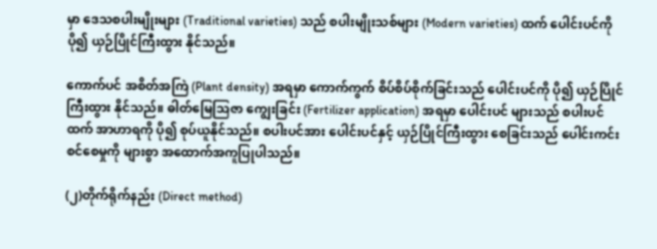မှာ ဒေသစပါးမျိုးများ (Traditional varieties) သည် စပါးမျိုးသစ်များ (Modern varieties) ထက် ပေါင်းပင်ကို ပို၍ ယှဉ်ပြိုင်ကြီးထွား နိုင်သည်။

ကောက်ပင် အစိတ်အကြဲ (Plant density) အရမှာ ကောက်ကွက် စိပ်စိပ်စိုက်ခြင်းသည် ပေါင်းပင်ကို ပို၍ ယှဉ်ပြိုင်ကြီးထွား နိုင်သည်။ ဓါတ်မြေသြဇာ ကျွေးခြင်း (Fertilizer application) အရမှာ ပေါင်းပင် များသည် စပါးပင်ထက် အာဟာရကို ပို၍ စုပ်ယူနိုင်သည်။ စပါးပင်အား ပေါင်းပင်နှင့် ယှဉ်ပြိုင်ကြီးထွား စေခြင်းသည် ပေါင်းကင်း စင်စေမှုကို များစွာ အထောက်အကူပြုပါသည်။

(၂)တိုက်ရိုက်နည်း (Direct method)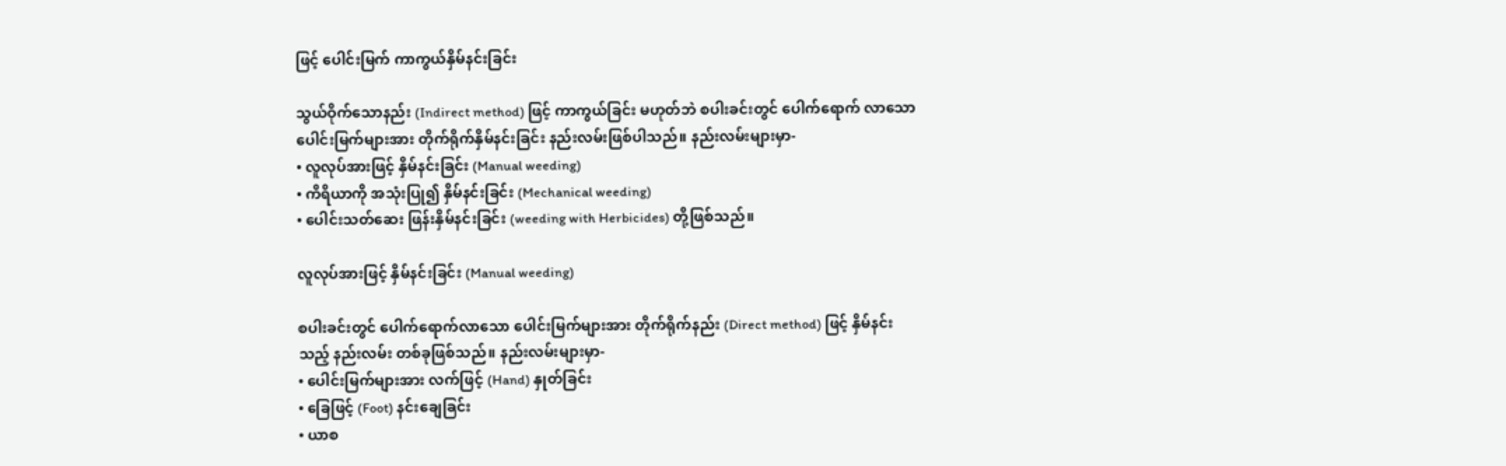ဖြင့် ပေါင်းမြက် ကာကွယ်နှိမ်နင်းခြင်း

သွယ်ဝိုက်သောနည်း (Indirect method) ဖြင့် ကာကွယ်ခြင်း မဟုတ်ဘဲ စပါးခင်းတွင် ပေါက်ရောက် လာသော ပေါင်းမြက်များအား တိုက်ရိုက်နှိမ်နင်းခြင်း နည်းလမ်းဖြစ်ပါသည်။ နည်းလမ်းများမှာ-
• လူလုပ်အားဖြင့် နှိမ်နင်းခြင်း (Manual weeding)
• ကိရိယာကို အသုံးပြု၍ နှိမ်နင်းခြင်း (Mechanical weeding)
• ပေါင်းသတ်ဆေး ဖြန်းနှိမ်နင်းခြင်း (weeding with Herbicides) တို့ဖြစ်သည်။

လူလုပ်အားဖြင့် နှိမ်နင်းခြင်း (Manual weeding)

စပါးခင်းတွင် ပေါက်ရောက်လာသော ပေါင်းမြက်များအား တိုက်ရိုက်နည်း (Direct method) ဖြင့် နှိမ်နင်းသည့် နည်းလမ်း တစ်ခုဖြစ်သည်။ နည်းလမ်းများမှာ-
• ပေါင်းမြက်များအား လက်ဖြင့် (Hand) နှုတ်ခြင်း
• ခြေဖြင့် (Foot) နင်းချေခြင်း
• ယာစ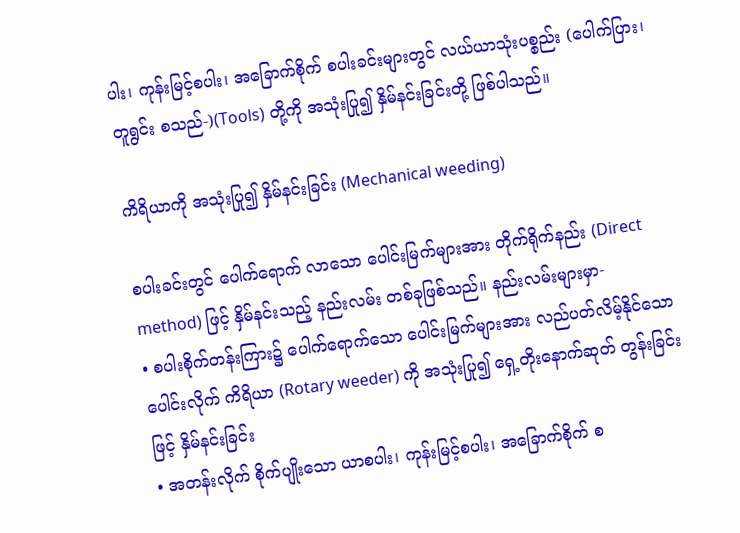ပါး၊ ကုန်းမြင့်စပါး၊ အခြောက်စိုက် စပါးခင်းများတွင် လယ်ယာသုံးပစ္စည်း (ပေါက်ပြား၊ တူရွင်း စသည်-)(Tools) တို့ကို အသုံးပြု၍ နှိမ်နင်းခြင်းတို့ ဖြစ်ပါသည်။

ကိရိယာကို အသုံးပြု၍ နှိမ်နင်းခြင်း (Mechanical weeding)

စပါးခင်းတွင် ပေါက်ရောက် လာသော ပေါင်းမြက်များအား တိုက်ရိုက်နည်း (Direct method) ဖြင့် နှိမ်နင်းသည့် နည်းလမ်း တစ်ခုဖြစ်သည်။ နည်းလမ်းများမှာ-
• စပါးစိုက်တန်းကြား၌ ပေါက်ရောက်သော ပေါင်းမြက်များအား လည်ပတ်လိမ့်နိုင်သော ပေါင်းလိုက် ကိရိယာ (Rotary weeder) ကို အသုံးပြု၍ ရှေ့တိုးနောက်ဆုတ် တွန်းခြင်းဖြင့် နှိမ်နင်းခြင်း
• အတန်းလိုက် စိုက်ပျိုးသော ယာစပါး၊ ကုန်းမြင့်စပါး၊ အခြောက်စိုက် စ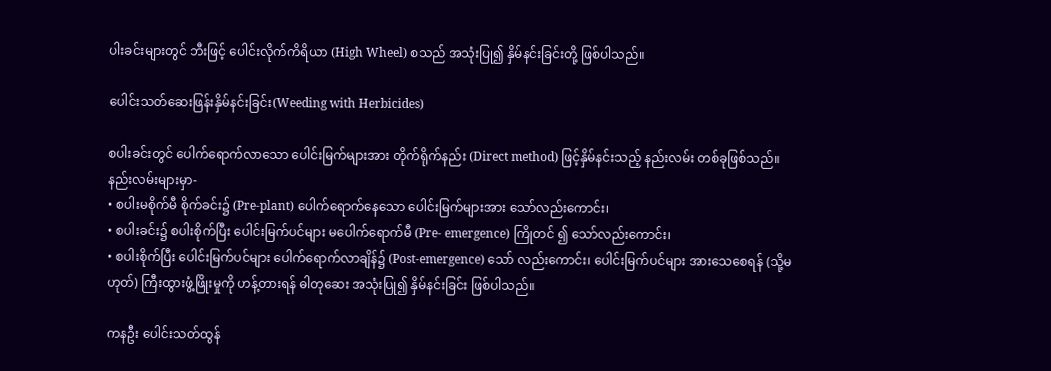ပါးခင်းများတွင် ဘီးဖြင့် ပေါင်းလိုက်ကိရိယာ (High Wheel) စသည် အသုံးပြု၍ နှိမ်နင်းခြင်းတို့ ဖြစ်ပါသည်။

ပေါင်းသတ်ဆေးဖြန်းနှိမ်နင်းခြင်း(Weeding with Herbicides)

စပါးခင်းတွင် ပေါက်ရောက်လာသော ပေါင်းမြက်များအား တိုက်ရိုက်နည်း (Direct method) ဖြင့်နှိမ်နင်းသည့် နည်းလမ်း တစ်ခုဖြစ်သည်။ နည်းလမ်းများမှာ-
• စပါးမစိုက်မီ စိုက်ခင်း၌ (Pre-plant) ပေါက်ရောက်နေသော ပေါင်းမြက်များအား သော်လည်းကောင်း၊
• စပါးခင်း၌ စပါးစိုက်ပြီး ပေါင်းမြက်ပင်များ မပေါက်ရောက်မီ (Pre- emergence) ကြိုတင် ၍ သော်လည်းကောင်း၊
• စပါးစိုက်ပြီး ပေါင်းမြက်ပင်များ ပေါက်ရောက်လာချိန်၌ (Post-emergence) သော် လည်းကောင်း၊ ပေါင်းမြက်ပင်များ အားသေစေရန် (သို့မဟုတ်) ကြီးထွားဖွံ့ဖြိုးမှုကို ဟန့်တားရန် ဓါတုဆေး အသုံးပြု၍ နှိမ်နင်းခြင်း ဖြစ်ပါသည်။

ကနဦး ပေါင်းသတ်ထွန်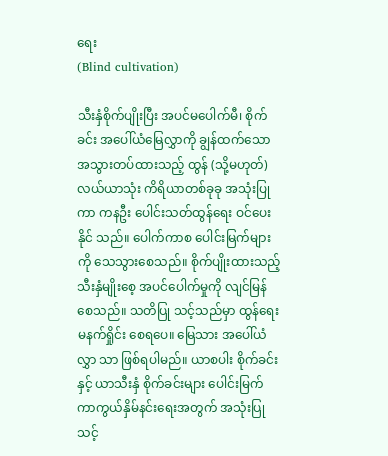ရေး
(Blind cultivation)

သီးနှံစိုက်ပျိုးပြီး အပင်မပေါက်မီ၊ စိုက်ခင်း အပေါ်ယံမြေလွှာကို ချွန်ထက်သော အသွားတပ်ထားသည့် ထွန် (သို့မဟုတ်) လယ်ယာသုံး ကိရိယာတစ်ခုခု အသုံးပြုကာ ကနဦး ပေါင်းသတ်ထွန်ရေး ဝင်ပေးနိုင် သည်။ ပေါက်ကာစ ပေါင်းမြက်များကို သေသွားစေသည်။ စိုက်ပျိုးထားသည့် သီးနှံမျိုးစေ့ အပင်ပေါက်မှုကို လျင်မြန် စေသည်။ သတိပြု သင့်သည်မှာ ထွန်ရေး မနက်ရှိုင်း စေရပေ။ မြေသား အပေါ်ယံလွှာ သာ ဖြစ်ရပါမည်။ ယာစပါး စိုက်ခင်း နှင့် ယာသီးနှံ စိုက်ခင်းများ ပေါင်းမြက် ကာကွယ်နှိမ်နင်းရေးအတွက် အသုံးပြုသင့်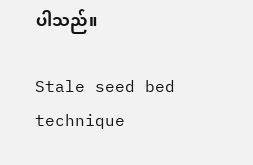ပါသည်။

Stale seed bed technique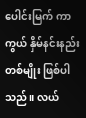ပေါင်းမြက် ကာကွယ် နှိမ်နင်းနည်း တစ်မျိုး ဖြစ်ပါသည်။ လယ်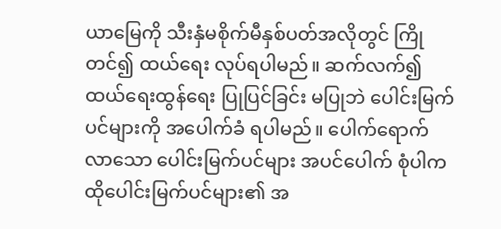ယာမြေကို သီးနှံမစိုက်မီနှစ်ပတ်အလိုတွင် ကြိုတင်၍ ထယ်ရေး လုပ်ရပါမည်။ ဆက်လက်၍ ထယ်ရေးထွန်ရေး ပြုပြင်ခြင်း မပြုဘဲ ပေါင်းမြက်ပင်များကို အပေါက်ခံ ရပါမည်။ ပေါက်ရောက်လာသော ပေါင်းမြက်ပင်များ အပင်ပေါက် စုံပါက ထိုပေါင်းမြက်ပင်များ၏ အ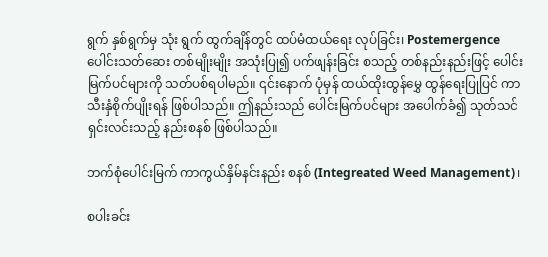ရွက် နှစ်ရွက်မှ သုံး ရွက် ထွက်ချိန်တွင် ထပ်မံထယ်ရေး လုပ်ခြင်း၊ Postemergence ပေါင်းသတ်ဆေး တစ်မျိုးမျိုး အသုံးပြု၍ ပက်ဖျန်းခြင်း စသည့် တစ်နည်းနည်းဖြင့် ပေါင်းမြက်ပင်များကို သတ်ပစ်ရပါမည်။ ၎င်းနောက် ပုံမှန် ထယ်ထိုးထွန်မွှေ ထွန်ရေးပြုပြင် ကာ သီးနှံစိုက်ပျိုးရန် ဖြစ်ပါသည်။ ဤနည်းသည် ပေါင်းမြက်ပင်များ အပေါက်ခံ၍ သုတ်သင် ရှင်းလင်းသည့် နည်းစနစ် ဖြစ်ပါသည်။

ဘက်စုံပေါင်းမြက် ကာကွယ်နှိမ်နင်းနည်း စနစ် (Integreated Weed Management)၊

စပါးခင်း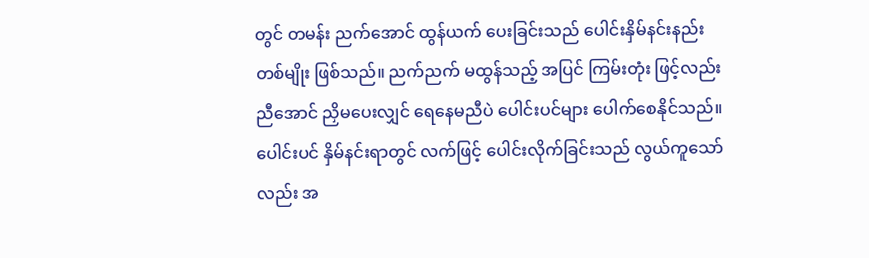တွင် တမန်း ညက်အောင် ထွန်ယက် ပေးခြင်းသည် ပေါင်းနှိမ်နင်းနည်း တစ်မျိုး ဖြစ်သည်။ ညက်ညက် မထွန်သည့် အပြင် ကြမ်းတုံး ဖြင့်လည်း ညီအောင် ညှိမပေးလျှင် ရေနေမညီပဲ ပေါင်းပင်များ ပေါက်စေနိုင်သည်။ ပေါင်းပင် နှိမ်နင်းရာတွင် လက်ဖြင့် ပေါင်းလိုက်ခြင်းသည် လွယ်ကူသော်လည်း အ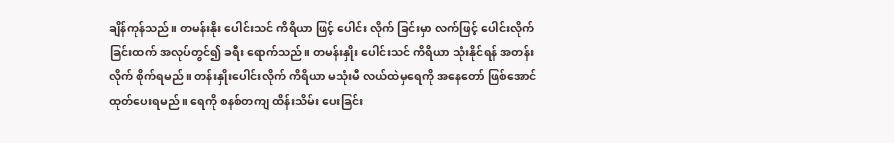ချိန်ကုန်သည်။ တမန်းနိုး ပေါင်းသင် ကိရိယာ ဖြင့် ပေါင်း လိုက် ခြင်းမှာ လက်ဖြင့် ပေါင်းလိုက်ခြင်းထက် အလုပ်တွင်၍ ခရီး ရောက်သည်။ တမန်းနှိုး ပေါင်းသင် ကိရိယာ သုံးနိုင်ရန် အတန်းလိုက် စိုက်ရမည်။ တန်းနှိုးပေါင်းလိုက် ကိရိယာ မသုံးမီ လယ်ထဲမှရေကို အနေတော် ဖြစ်အောင် ထုတ်ပေးရမည်။ ရေကို စနစ်တကျ ထိန်းသိမ်း ပေးခြင်း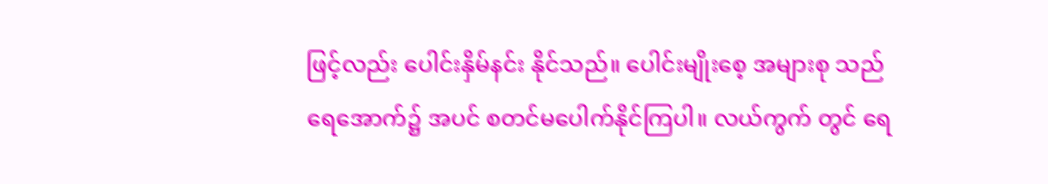ဖြင့်လည်း ပေါင်းနှိမ်နင်း နိုင်သည်။ ပေါင်းမျိုးစေ့ အများစု သည် ရေအောက်၌ အပင် စတင်မပေါက်နိုင်ကြပါ။ လယ်ကွက် တွင် ရေ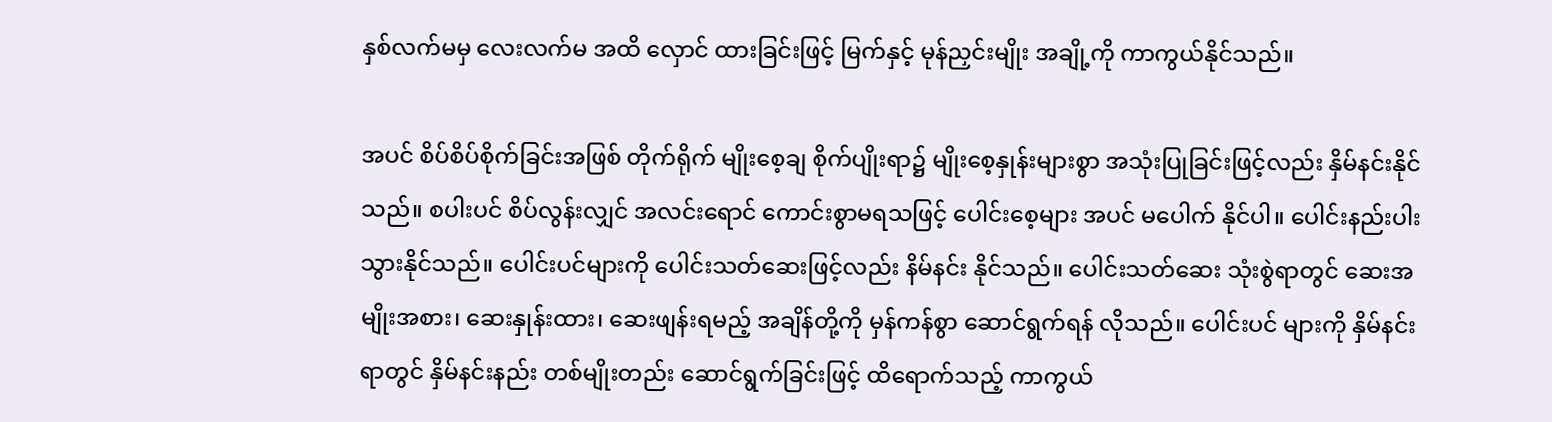နှစ်လက်မမှ လေးလက်မ အထိ လှောင် ထားခြင်းဖြင့် မြက်နှင့် မုန်ညှင်းမျိုး အချို့ကို ကာကွယ်နိုင်သည်။

အပင် စိပ်စိပ်စိုက်ခြင်းအဖြစ် တိုက်ရိုက် မျိုးစေ့ချ စိုက်ပျိုးရာ၌ မျိုးစေ့နှုန်းများစွာ အသုံးပြုခြင်းဖြင့်လည်း နှိမ်နင်းနိုင်သည်။ စပါးပင် စိပ်လွန်းလျှင် အလင်းရောင် ကောင်းစွာမရသဖြင့် ပေါင်းစေ့များ အပင် မပေါက် နိုင်ပါ။ ပေါင်းနည်းပါး သွားနိုင်သည်။ ပေါင်းပင်များကို ပေါင်းသတ်ဆေးဖြင့်လည်း နိမ်နင်း နိုင်သည်။ ပေါင်းသတ်ဆေး သုံးစွဲရာတွင် ဆေးအမျိုးအစား၊ ဆေးနှုန်းထား၊ ဆေးဖျန်းရမည့် အချိန်တို့ကို မှန်ကန်စွာ ဆောင်ရွက်ရန် လိုသည်။ ပေါင်းပင် များကို နှိမ်နင်း ရာတွင် နှိမ်နင်းနည်း တစ်မျိုးတည်း ဆောင်ရွက်ခြင်းဖြင့် ထိရောက်သည့် ကာကွယ်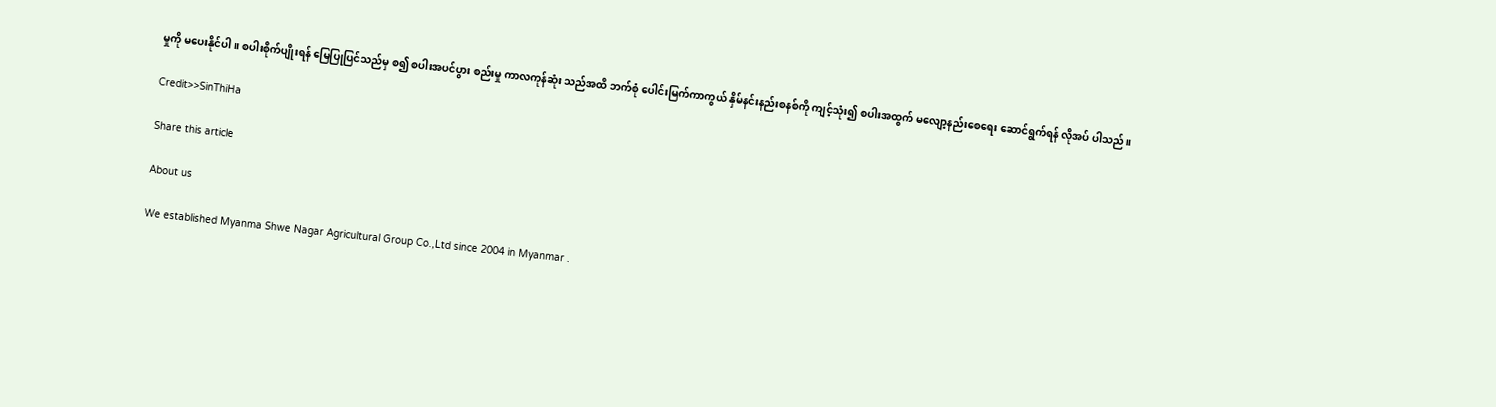မှုကို မပေးနိုင်ပါ။ စပါးစိုက်ပျိုးရန် မြေပြုပြင်သည်မှ စ၍ စပါးအပင်ပွား စည်းမှု ကာလကုန်ဆုံး သည်အထိ ဘက်စုံ ပေါင်းမြက်ကာကွယ် နှိမ်နင်းနည်းစနစ်ကို ကျင့်သုံး၍ စပါးအထွက် မလျော့နည်းစေရေး ဆောင်ရွက်ရန် လိုအပ် ပါသည်။

Credit>>SinThiHa

Share this article

About us

We established Myanma Shwe Nagar Agricultural Group Co.,Ltd since 2004 in Myanmar .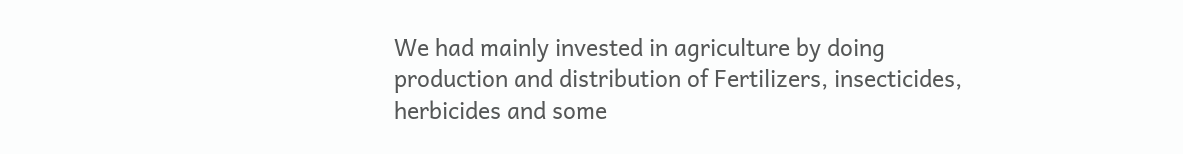We had mainly invested in agriculture by doing production and distribution of Fertilizers, insecticides, herbicides and some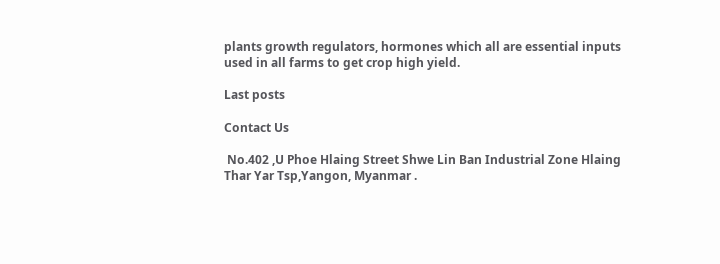plants growth regulators, hormones which all are essential inputs used in all farms to get crop high yield.

Last posts

Contact Us

 No.402 ,U Phoe Hlaing Street Shwe Lin Ban Industrial Zone Hlaing Thar Yar Tsp,Yangon, Myanmar .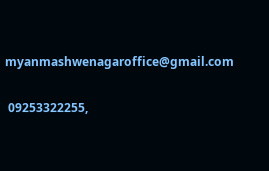myanmashwenagaroffice@gmail.com

 09253322255,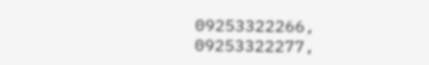09253322266, 09253322277,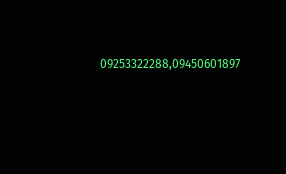09253322288,09450601897